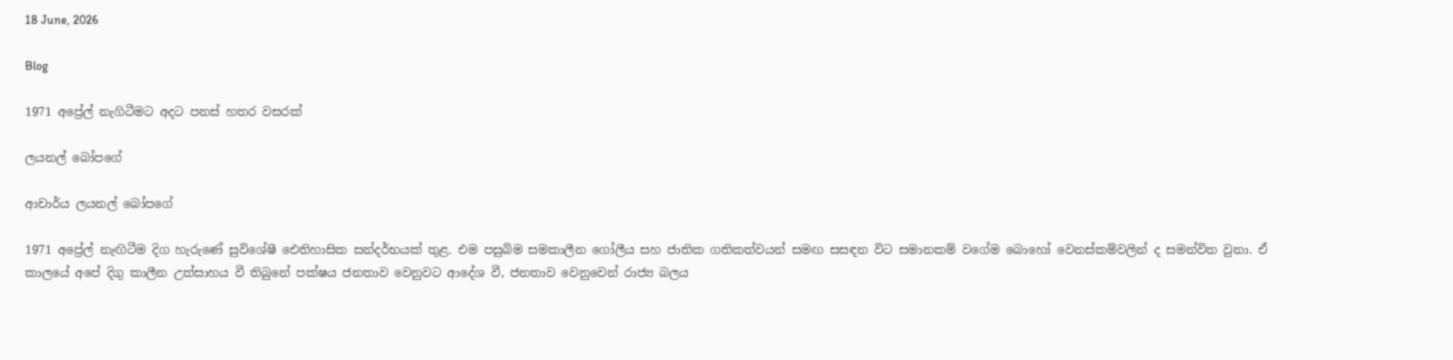18 June, 2026

Blog

1971 අප්‍රේල් නැගිටීමට අදට පනස් හතර වසරක්

ලයනල් බෝපගේ

ආචාර්ය ලයනල් බෝපගේ

1971 අප්‍රේල් නැඟිටීම දිග හැරුණේ සුවිශේෂී ඓතිහාසික සන්දර්භයක් තුළ. එම පසුබිම සමකාලීන ගෝලීය සහ ජාතික ගතිකත්වයන් සමඟ සසඳන විට සමානකම් වගේම බොහෝ වෙනස්කම්වලින් ද සමන්විත වුනා. ඒ කාලයේ අපේ දිගු කාලීන උත්සාහය වී තිබුනේ පක්ෂය ජනතාව වෙනුවට ආදේශ වී, ජනතාව වෙනුවෙන් රාජ්‍ය බලය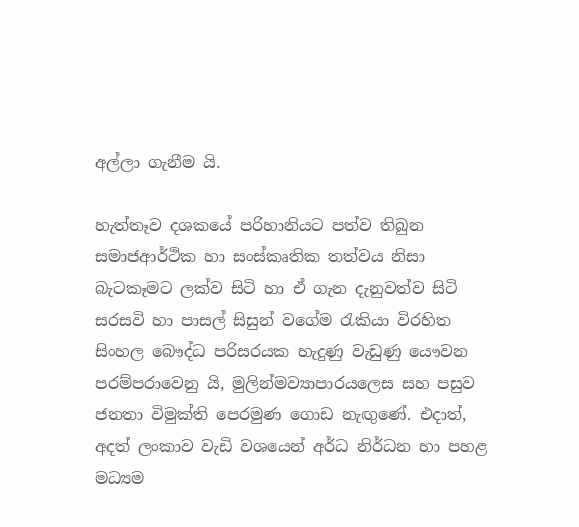අල්ලා ගැනීම යි.

හැත්තෑව දශකයේ පරිහානියට පත්ව තිබුන සමාජආර්ථික හා සංස්කෘතික තත්වය නිසා බැටකෑමට ලක්ව සිටි හා ඒ ගැන දැනුවත්ව සිටි සරසවි හා පාසල් සිසුන් වගේම රැකියා විරහිත සිංහල බෞද්ධ පරිසරයක හැදුණු වැඩුණු යෞවන පරම්පරාවෙනු යි, මුලින්මව්‍යාපාරයලෙස සහ පසුව ජනතා විමුක්ති පෙරමුණ ගොඩ නැඟුණේ. එදාත්, අදත් ලංකාව වැඩි වශයෙන් අර්ධ නිර්ධන හා පහළ මධ්‍යම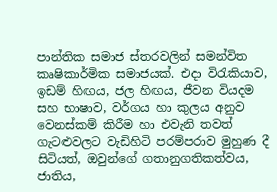පාන්තික සමාජ ස්තරවලින් සමන්විත කෘෂිකාර්මික සමාජයක්. එදා විරැකියාව, ඉඩම් හිඟය, ජල හිඟය, ජීවන වියදම සහ භාෂාව, වර්ගය හා කුලය අනුව වෙනස්කම් කිරීම හා එවැනි තවත් ගැට‍ළුවලට වැඩිහිටි පරම්පරාව මුහුණ දී සිටියත්, ඔවුන්ගේ ගතානුගතිකත්වය, ජාතිය,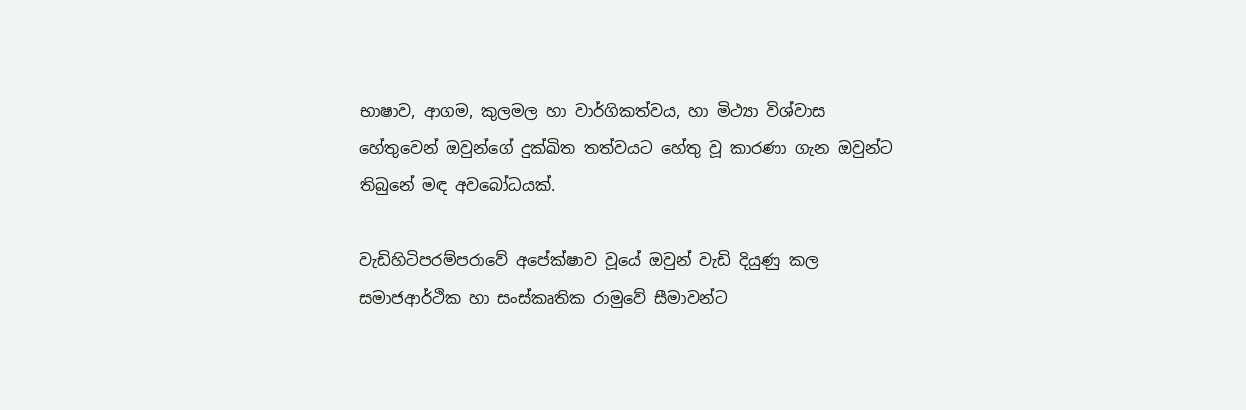භාෂාව, ආගම, කුලමල හා වාර්ගිකත්වය, හා මිථ්‍යා විශ්වාස හේතුවෙන් ඔවුන්ගේ දුක්ඛිත තත්වයට හේතු වූ කාරණා ගැන ඔවුන්ට තිබුනේ මඳ අවබෝධයක්.

වැඩිහිටිපරම්පරාවේ අපේක්ෂාව වූයේ ඔවුන් වැඩි දියුණු කල සමාජආර්ථික හා සංස්කෘතික රාමුවේ සීමාවන්ට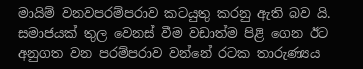මායිම් වනවපරම්පරාව කටයුතු කරනු ඇති බව යි. සමාජයක් තුල වෙනස් වීම වඩාත්ම පිළි ගෙන ඊට අනුගත වන පරම්පරාව වන්නේ රටක තාරුණ්‍යය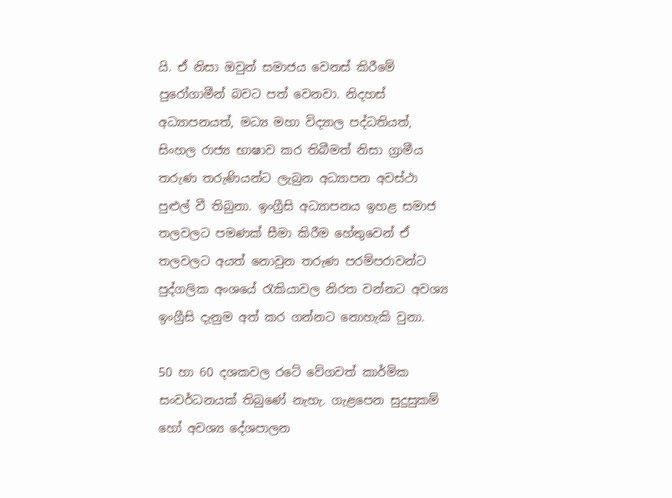යි. ඒ නිසා ඔවුන් සමාජය වෙනස් කිරීමේ පුරෝගාමීන් බවට පත් වෙනවා. නිදහස් අධ්‍යාපනයත්, මධ්‍ය මහා විද්‍යාල පද්ධතියත්, සිංහල රාජ්‍ය භාෂාව කර තිබීමත් නිසා ග්‍රාමීය තරුණ තරුණියන්ට ලැබුන අධ්‍යාපන අවස්ථා පුළුල් වී තිබුනා. ඉංග්‍රීසි අධ්‍යාපනය ඉහළ සමාජ තලවලට පමණක් සීමා කිරීම හේතුවෙන් ඒ තලවලට අයත් නොවුන තරුණ පරම්පරාවන්ට පුද්ගලික අංශයේ රැකියාවල නිරත වන්නට අවශ්‍ය ඉංග්‍රීසි දැනුම අත් කර ගන්නට නොහැකි වුනා.

50 හා 60 දශකවල රටේ වේගවත් කාර්මික සංවර්ධනයක් තිබුණේ නැහැ. ගැළපෙන සුදුසුකම් හෝ අවශ්‍ය දේශපාලන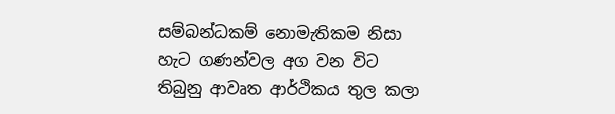සම්බන්ධකම් නොමැතිකම නිසා හැට ගණන්වල අග වන විට තිබුනු ආවෘත ආර්ථිකය තුල කලා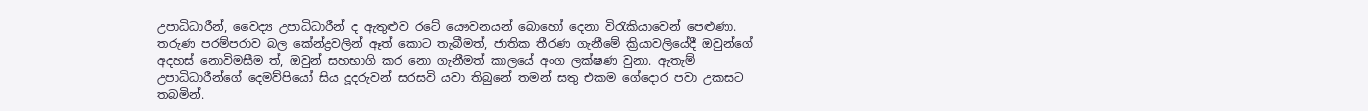උපාධිධාරීන්, වෛද්‍ය උපාධිධාරීන් ද ඇතුළුව රටේ යෞවනයන් බොහෝ දෙනා විරැකියාවෙන් පෙළුණා. තරුණ පරම්පරාව බල කේන්ද්‍රවලින් ඈත් කොට තැබීමත්, ජාතික තීරණ ගැනීමේ ක්‍රියාවලියේදී ඔවුන්ගේ අදහස් නොවිමසීම ත්, ඔවුන් සහභාගි කර නො ගැනීමත් කාලයේ අංග ලක්ෂණ වුනා. ඇතැම් උපාධිධාරීන්ගේ දෙමව්පියෝ සිය දූදරුවන් සරසවි යවා තිබුනේ තමන් සතු එකම ගේදොර පවා උකසට තබමින්.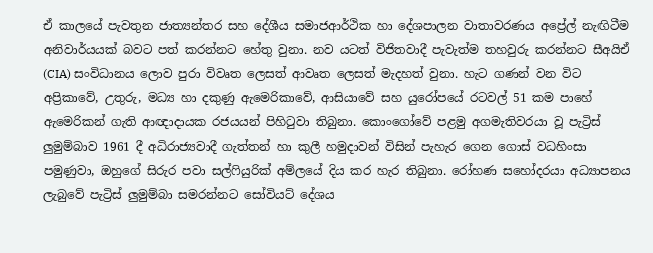ඒ කාලයේ පැවතුන ජාත්‍යන්තර සහ දේශීය සමාජආර්ථික හා දේශපාලන වාතාවරණය අප්‍රේල් නැඟිටීම අනිවාර්යයක් බවට පත් කරන්නට හේතු වුනා. නව යටත් විජිතවාදී පැවැත්ම තහවුරු කරන්නට සීඅයිඒ (CIA) සංවිධානය ලොව පුරා විවෘත ලෙසත් ආවෘත ලෙසත් මැදහත් වුනා. හැට ගණන් වන විට අප්‍රිකාවේ, උතුරු, මධ්‍ය හා දකුණු ඇමෙරිකාවේ, ආසියාවේ සහ යුරෝපයේ රටවල් 51 කම පාහේ ඇමෙරිකන් ගැති ආඥාදායක රජයයන් පිහිටුවා තිබුනා. කොංගෝවේ පළමු අගමැතිවරයා වූ පැට්‍රිස් ලුමුම්බාව 1961 දී අධිරාජ්‍යවාදී ගැත්තන් හා කුලී හමුදාවන් විසින් පැහැර ගෙන ගොස් වධහිංසා පමුණුවා, ඔහුගේ සිරුර පවා සල්ෆියුරික් අම්ලයේ දිය කර හැර තිබුනා. රෝහණ සහෝදරයා අධ්‍යාපනය ලැබුවේ පැට්‍රිස් ලුමුම්බා සමරන්නට සෝවියට් දේශය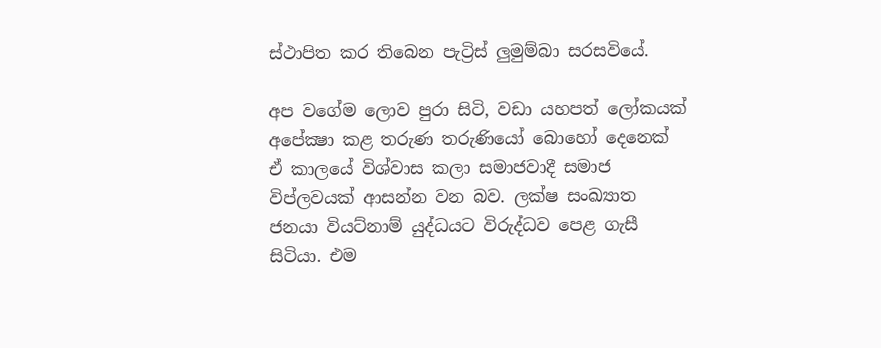ස්ථාපිත කර තිබෙන පැට්‍රිස් ලුමුම්බා සරසවියේ.

අප වගේම ලොව පුරා සිටි, වඩා යහපත් ලෝකයක් අපේක්‍ෂා කළ තරුණ තරුණියෝ බොහෝ දෙනෙක් ඒ කාලයේ විශ්වාස කලා සමාජවාදී සමාජ විප්ලවයක් ආසන්න වන බව. ලක්ෂ සංඛ්‍යාත ජනයා වියට්නාම් යුද්ධයට විරුද්ධව පෙළ ගැසී සිටියා. එම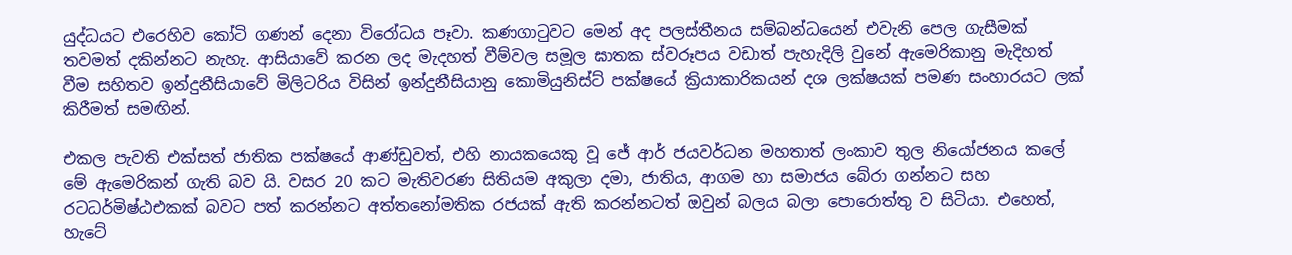යුද්ධයට එරෙහිව කෝටි ගණන් දෙනා විරෝධය පෑවා. කණගාටුවට මෙන් අද පලස්තීනය සම්බන්ධයෙන් එවැනි පෙල ගැසීමක් තවමත් දකින්නට නැහැ. ආසියාවේ කරන ලද මැදහත් වීම්වල සමූල ඝාතක ස්වරූපය වඩාත් පැහැදිලි වුනේ ඇමෙරිකානු මැදිහත් වීම සහිතව ඉන්දුනීසියාවේ මිලිටරිය විසින් ඉන්දුනීසියානු කොමියුනිස්ට් පක්ෂයේ ක්‍රියාකාරිකයන් දශ ලක්ෂයක් පමණ සංහාරයට ලක් කිරීමත් සමඟින්.

එකල පැවති එක්සත් ජාතික පක්ෂයේ ආණ්ඩුවත්, එහි නායකයෙකු වූ ජේ ආර් ජයවර්ධන මහතාත් ලංකාව තුල නියෝජනය කලේ මේ ඇමෙරිකන් ගැති බව යි. වසර 20 කට මැතිවරණ සිතියම අකුලා දමා, ජාතිය, ආගම හා සමාජය බේරා ගන්නට සහ රටධර්මිෂ්ඨඑකක් බවට පත් කරන්නට අත්තනෝමතික රජයක් ඇති කරන්නටත් ඔවුන් බලය බලා පොරොත්තු ව සිටියා. එහෙත්, හැටේ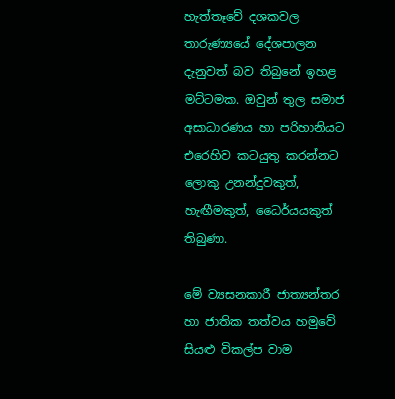හැත්තෑවේ දශකවල තාරුණ්‍යයේ දේශපාලන දැනුවත් බව තිබුනේ ඉහළ මට්ටමක. ඔවුන් තුල සමාජ අසාධාරණය හා පරිහානියට එරෙහිව කටයුතු කරන්නට ලොකු උනන්දුවකුත්, හැඟීමකුත්, ධෛර්යයකුත් තිබුණා.

මේ ව්‍යසනකාරී ජාත්‍යන්තර හා ජාතික තත්වය හමුවේ සියළු විකල්ප වාම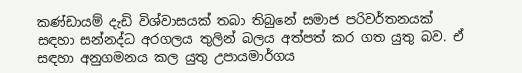කණ්ඩායම් දැඩි විශ්වාසයක් තබා තිබුනේ සමාජ පරිවර්තනයක් සඳහා සන්නද්ධ අරගලය තුලින් බලය අත්පත් කර ගත යුතු බව. ඒ සඳහා අනුගමනය කල යුතු උපායමාර්ගය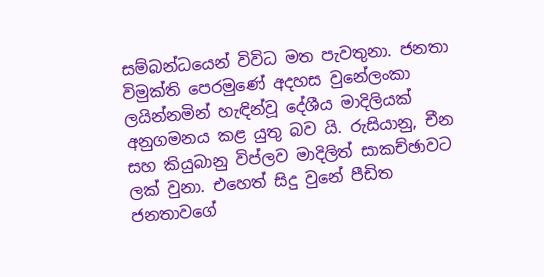සම්බන්ධයෙන් විවිධ මත පැවතුනා. ජනතා විමුක්ති පෙරමුණේ අදහස වුනේලංකා ලයින්නමින් හැඳින්වූ දේශීය මාදිලියක් අනුගමනය කළ යුතු බව යි. රුසියානු, චීන සහ කියුබානු විප්ලව මාදිලිත් සාකච්ඡාවට ලක් වුනා. එහෙත් සිදු වුනේ පීඩිත ජනතාවගේ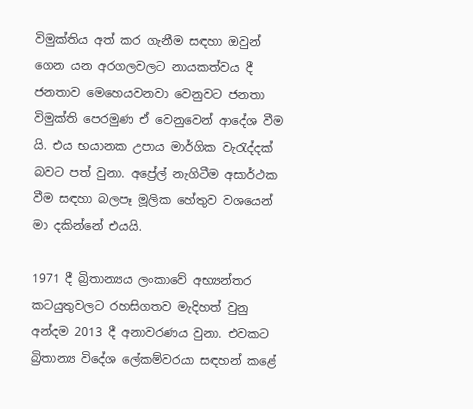විමුක්තිය අත් කර ගැනීම සඳහා ඔවුන් ගෙන යන අරගලවලට නායකත්වය දී ජනතාව මෙහෙයවනවා වෙනුවට ජනතා විමුක්ති පෙරමුණ ඒ වෙනුවෙන් ආදේශ වීම යි. එය භයානක උපාය මාර්ගික වැරැද්දක් බවට පත් වුනා. අප්‍රේල් නැගිටීම අසාර්ථක වීම සඳහා බලපෑ මූලික හේතුව වශයෙන් මා දකින්නේ එයයි.

1971 දී බ්‍රිතාන්‍යය ලංකාවේ අභ්‍යන්තර කටයුතුවලට රහසිගතව මැදිහත් වුනු අන්දම 2013 දී අනාවරණය වුනා. එවකට බ්‍රිතාන්‍ය විදේශ ලේකම්වරයා සඳහන් කළේ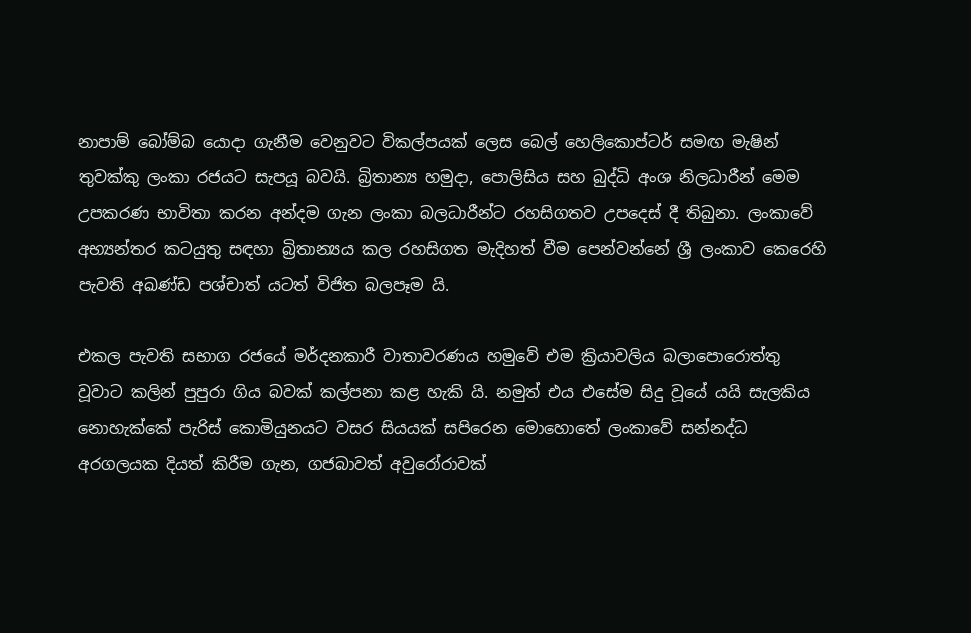නාපාම් බෝම්බ යොදා ගැනීම වෙනුවට විකල්පයක් ලෙස බෙල් හෙලිකොප්ටර් සමඟ මැෂින් තුවක්කු ලංකා රජයට සැපයූ බවයි. බ්‍රිතාන්‍ය හමුදා, පොලිසිය සහ බුද්ධි අංශ නිලධාරීන් මෙම උපකරණ භාවිතා කරන අන්දම ගැන ලංකා බලධාරීන්ට රහසිගතව උපදෙස් දී තිබුනා. ලංකාවේ අභ්‍යන්තර කටයුතු සඳහා බ්‍රිතාන්‍යය කල රහසිගත මැදිහත් වීම පෙන්වන්නේ ශ්‍රී ලංකාව කෙරෙහි පැවති අඛණ්ඩ පශ්චාත් යටත් විජිත බලපෑම යි.

එකල පැවති සභාග රජයේ මර්දනකාරී වාතාවරණය හමුවේ එම ක්‍රියාවලිය බලාපොරොත්තු වූවාට කලින් පුපුරා ගිය බවක් කල්පනා කළ හැකි යි. නමුත් එය එසේම සිදු වූයේ යයි සැලකිය නොහැක්කේ පැරිස් කොමියුනයට වසර සියයක් සපිරෙන මොහොතේ ලංකාවේ සන්නද්ධ අරගලයක දියත් කිරීම ගැන, ගජබාවත් අවුරෝරාවක්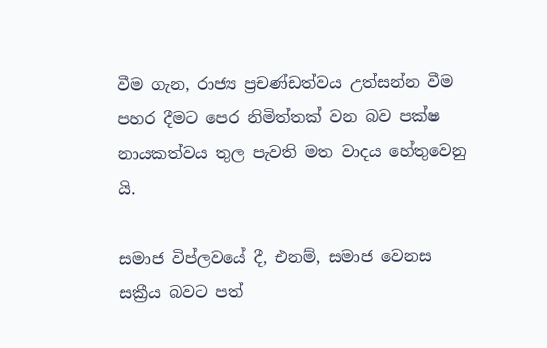වීම ගැන, රාජ්‍ය ප්‍රචණ්ඩත්වය උත්සන්න වීම පහර දීමට පෙර නිමිත්තක් වන බව පක්ෂ නායකත්වය තුල පැවති මත වාදය හේතුවෙනු යි.

සමාජ විප්ලවයේ දී, එනම්, සමාජ වෙනස සක්‍රීය බවට පත්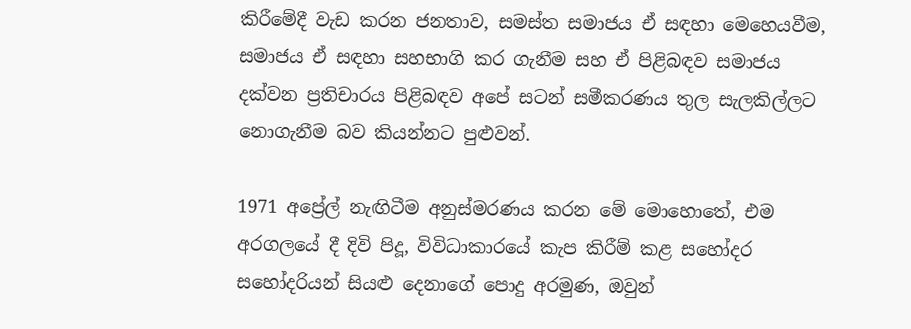කිරීමේදී වැඩ කරන ජනතාව, සමස්ත සමාජය ඒ සඳහා මෙහෙයවීම, සමාජය ඒ සඳහා සහභාගි කර ගැනීම සහ ඒ පිළිබඳව සමාජය දක්වන ප්‍රතිචාරය පිළිබඳව අපේ සටන් සමීකරණය තුල සැලකිල්ලට නොගැනීම බව කියන්නට පුළුවන්.

1971 අප්‍රේල් නැඟිටීම අනුස්මරණය කරන මේ මොහොතේ, එම අරගලයේ දී දිවි පිදූ, විවිධාකාරයේ කැප කිරීම් කළ සහෝදර සහෝදරියන් සියළු දෙනාගේ පොදු අරමුණ, ඔවුන්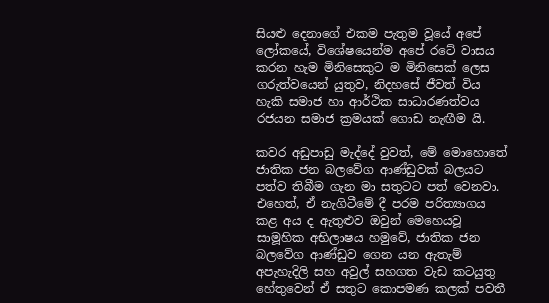සියළු දෙනාගේ එකම පැතුම වූයේ අපේ ලෝකයේ, විශේෂයෙන්ම අපේ රටේ වාසය කරන හැම මිනිසෙකුට ම මිනිසෙක් ලෙස ගරුත්වයෙන් යුතුව, නිදහසේ ජීවත් විය හැකි සමාජ හා ආර්ථික සාධාරණත්වය රජයන සමාජ ක්‍රමයක් ගොඩ නැඟීම යි.

කවර අඩුපාඩු මැද්දේ වුවත්, මේ මොහොතේ ජාතික ජන බලවේග ආණ්ඩුවක් බලයට පත්ව තිබීම ගැන මා සතුටට පත් වෙනවා. එහෙත්, ඒ නැගිටීමේ දී පරම පරිත්‍යාගය කළ අය ද ඇතුළුව ඔවුන් මෙහෙයවූ සාමූහික අභිලාෂය හමුවේ, ජාතික ජන බලවේග ආණ්ඩුව ගෙන යන ඇතැම් අපැහැදිලි සහ අවුල් සහගත වැඩ කටයුතු හේතුවෙන් ඒ සතුට කොපමණ කලක් පවතී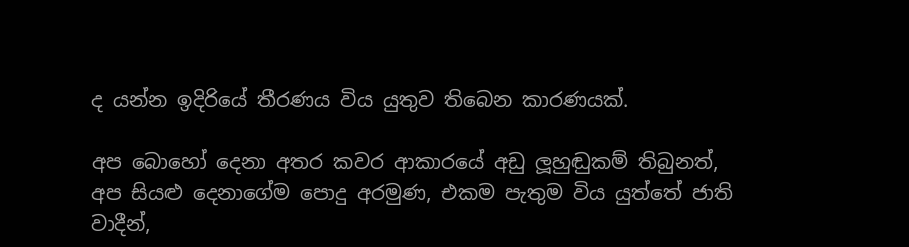ද යන්න ඉදිරියේ තීරණය විය යුතුව තිබෙන කාරණයක්.

අප බොහෝ දෙනා අතර කවර ආකාරයේ අඩු ලූහුඬුකම් තිබුනත්, අප සියළු දෙනාගේම පොදු අරමුණ, එකම පැතුම විය යුත්තේ ජාති වාදීන්,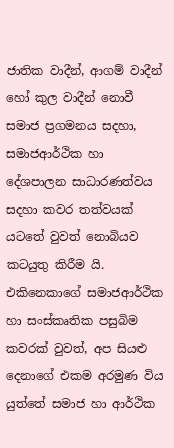ජාතික වාදීන්, ආගම් වාදීන් හෝ කුල වාදීන් නොවී සමාජ ප්‍රගමනය සදහා, සමාජආර්ථික හා දේශපාලන සාධාරණත්වය සදහා කවර තත්වයක් යටතේ වුවත් නොබියව කටයුතු කිරීම යි. එකිනෙකාගේ සමාජආර්ථික හා සංස්කෘතික පසුබිම කවරක් වුවත්, අප සියළු දෙනාගේ එකම අරමුණ විය යුත්තේ සමාජ හා ආර්ථික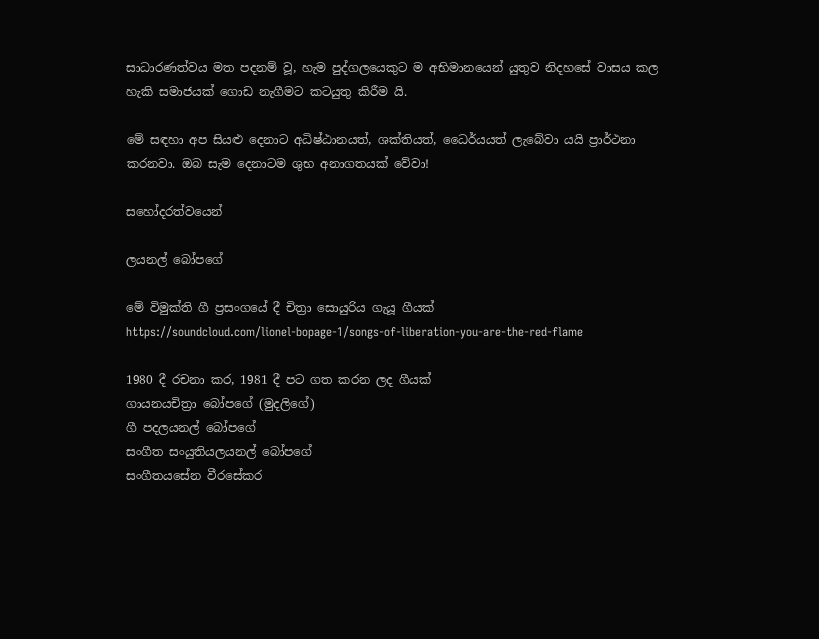සාධාරණත්වය මත පදනම් වූ, හැම පුද්ගලයෙකුට ම අභිමානයෙන් යුතුව නිදහසේ වාසය කල හැකි සමාජයක් ගොඩ නැගීමට කටයුතු කිරීම යි.

මේ සඳහා අප සියළු දෙනාට අධිෂ්ඨානයත්, ශක්තියත්, ධෛර්යයත් ලැබේවා යයි ප්‍රාර්ථනා කරනවා. ඔබ සැම දෙනාටම ශුභ අනාගතයක් වේවා!

සහෝදරත්වයෙන්

ලයනල් බෝපගේ

මේ විමුක්ති ගී ප්‍රසංගයේ දී චිත්‍රා සොයුරිය ගැයූ ගීයක්
https://soundcloud.com/lionel-bopage-1/songs-of-liberation-you-are-the-red-flame

1980 දී රචනා කර, 1981 දී පට ගත කරන ලද ගීයක්
ගායනයචිත්‍රා බෝපගේ (මුදලිගේ)
ගී පදලයනල් බෝපගේ
සංගීත සංයුතියලයනල් බෝපගේ
සංගීතයසේන වීරසේකර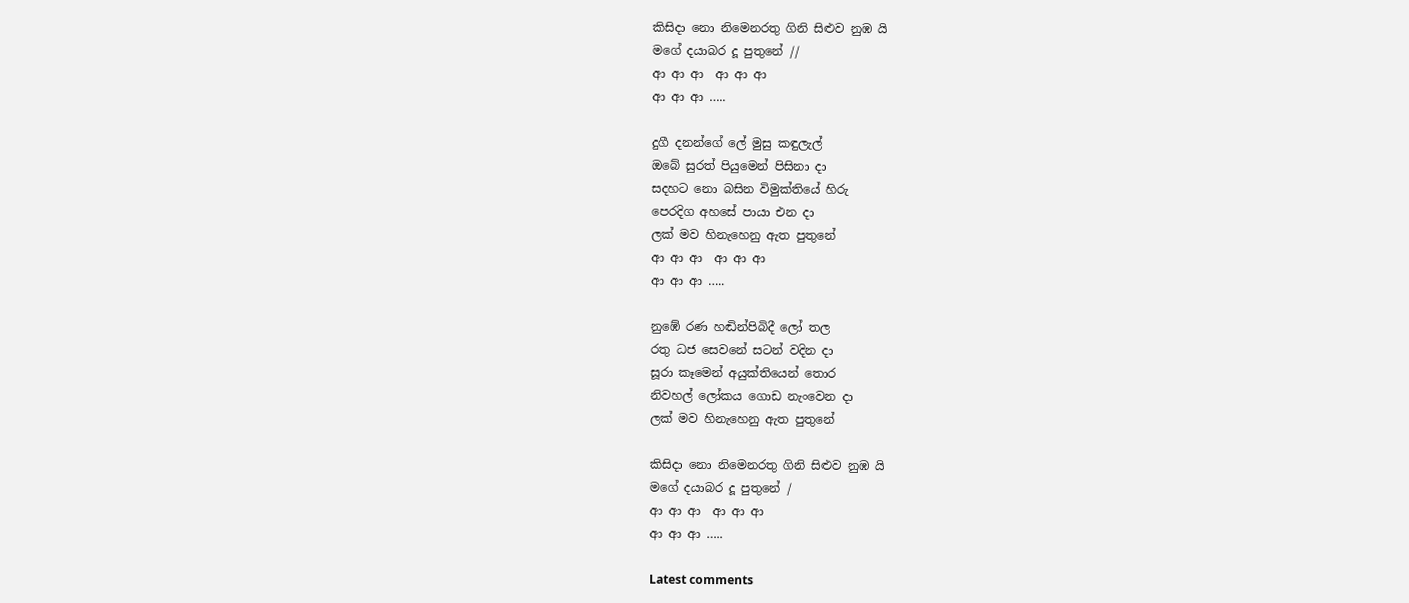කිසිදා නො නිමෙනරතු ගිනි සිළුව නුඹ යි
මගේ දයාබර දූ පුතුනේ //
ආ ආ ආ  ආ ආ ආ
ආ ආ ආ …..

දුගී දනන්ගේ ලේ මුසු කඳුලැල්
ඔබේ සුරත් පියුමෙන් පිසිනා දා
සදහට නො බසින විමුක්තියේ හිරු
පෙරදිග අහසේ පායා එන දා
ලක් මව හිනැහෙනු ඇත පුතුනේ
ආ ආ ආ  ආ ආ ආ
ආ ආ ආ …..

නුඹේ රණ හඬින්පිබිදී ලෝ තල
රතු ධජ සෙවනේ සටන් වදින දා
සූරා කෑමෙන් අයුක්තියෙන් තොර
නිවහල් ලෝකය ගොඩ නැංවෙන දා
ලක් මව හිනැහෙනු ඇත පුතුනේ

කිසිදා නො නිමෙනරතු ගිනි සිළුව නුඹ යි
මගේ දයාබර දූ පුතුනේ /
ආ ආ ආ  ආ ආ ආ
ආ ආ ආ …..

Latest comments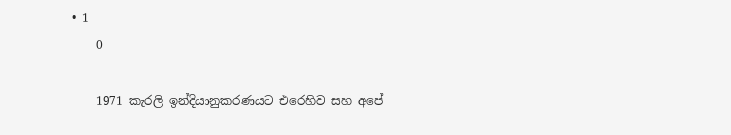• 1
    0

    1971 කැරලි ඉන්දියානුකරණයට එරෙහිව සහ අපේ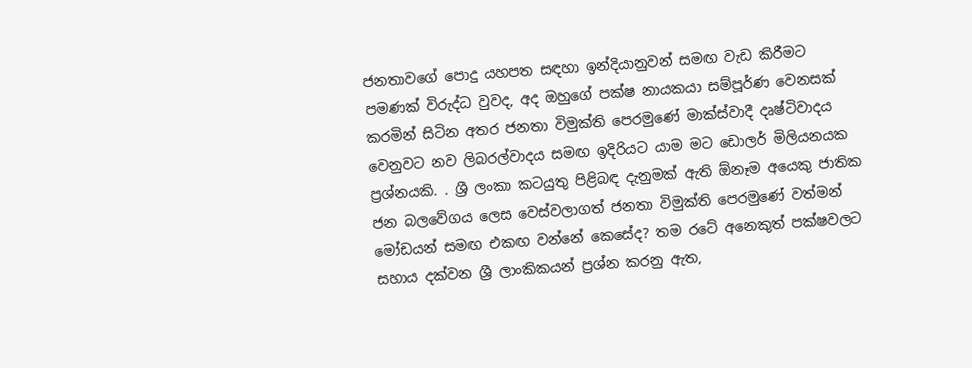ජනතාවගේ පොදු යහපත සඳහා ඉන්දියානුවන් සමඟ වැඩ කිරීමට පමණක් විරුද්ධ වුවද, අද ඔහුගේ පක්ෂ නායකයා සම්පූර්ණ වෙනසක් කරමින් සිටින අතර ජනතා විමුක්ති පෙරමුණේ මාක්ස්වාදී දෘෂ්ටිවාදය වෙනුවට නව ලිබරල්වාදය සමඟ ඉදිරියට යාම මට ඩොලර් මිලියනයක ප්‍රශ්නයකි. . ශ්‍රී ලංකා කටයුතු පිළිබඳ දැනුමක් ඇති ඕනෑම අයෙකු ජාතික ජන බලවේගය ලෙස වෙස්වලාගත් ජනතා විමුක්ති පෙරමුණේ වත්මන් මෝඩයන් සමඟ එකඟ වන්නේ කෙසේද? තම රටේ අනෙකුත් පක්ෂවලට සහාය දක්වන ශ්‍රී ලාංකිකයන් ප්‍රශ්න කරනු ඇත,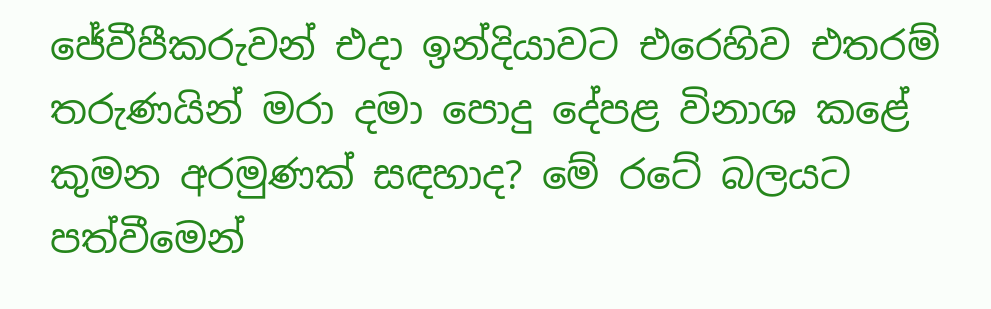ජේවීපීකරුවන් එදා ඉන්දියාවට එරෙහිව එතරම් තරුණයින් මරා දමා පොදු දේපළ විනාශ කළේ කුමන අරමුණක් සඳහාද? මේ රටේ බලයට පත්වීමෙන්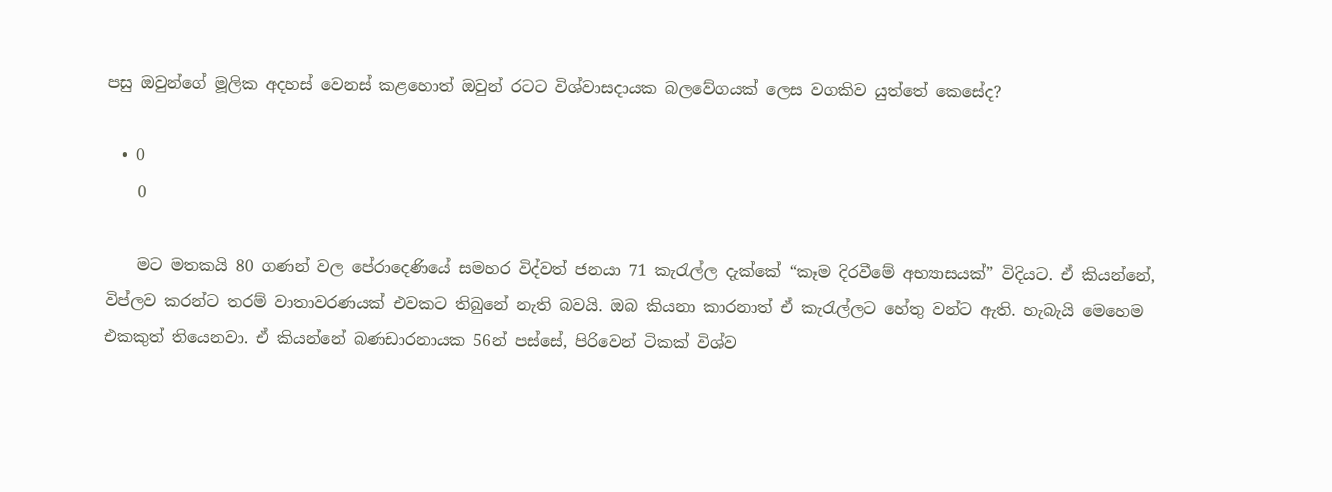පසු ඔවුන්ගේ මූලික අදහස් වෙනස් කළහොත් ඔවුන් රටට විශ්වාසදායක බලවේගයක් ලෙස වගකිව යුත්තේ කෙසේද?

  • 0
    0

    මට මතකයි 80 ගණන් වල පේරාදෙණියේ සමහර විද්වත් ජනයා 71 කැරැල්ල දැක්කේ “කෑම දිරවීමේ අභ්‍යාසයක්” විදියට. ඒ කියන්නේ, විප්ලව කරන්ට තරම් වාතාවරණයක් එවකට තිබුනේ නැති බවයි. ඔබ කියනා කාරනාත් ඒ කැරැල්ලට හේතු වන්ට ඇති. හැබැයි මෙහෙම එකකුත් තියෙනවා. ඒ කියන්නේ බණඩාරනායක 56න් පස්සේ, පිරිවෙන් ටිකක් විශ්ව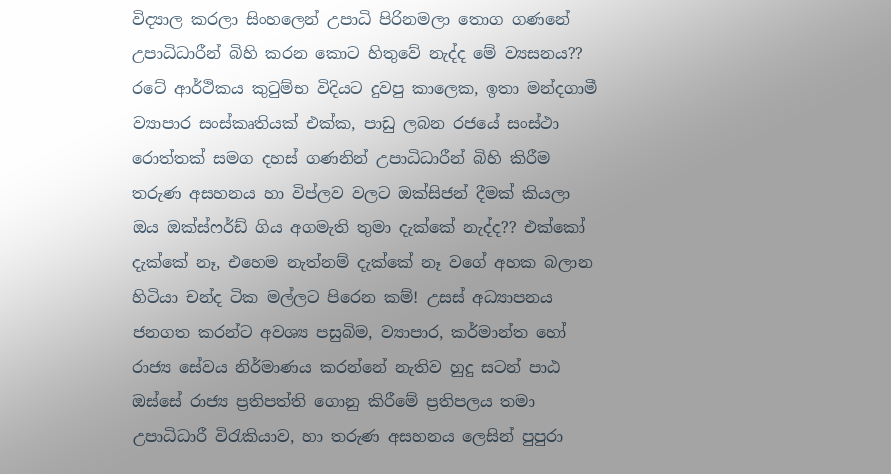විද්‍යාල කරලා සිංහලෙන් උපාධි පිරිනමලා තොග ගණනේ උපාධිධාරීන් බිහි කරන කොට හිතුවේ නැද්ද මේ ව්‍යසනය?? රටේ ආර්ථිකය කුටුම්භ විදියට දුවපු කාලෙක, ඉතා මන්දගාමී ව්‍යාපාර සංස්කෘතියක් එක්ක, පාඩු ලබන රජයේ සංස්ථා රොත්තක් සමග දහස් ගණනින් උපාධිධාරීන් බිහි කිරීම තරුණ අසහනය හා විප්ලව වලට ඔක්සිජන් දීමක් කියලා ඔය ඔක්ස්ෆර්ඩ් ගිය අගමැති තුමා දැක්කේ නැද්ද?? එක්කෝ දැක්කේ නෑ, එහෙම නැත්නම් දැක්කේ නෑ වගේ අහක බලාන හිටියා චන්ද ටික මල්ලට පිරෙන කම්! උසස් අධ්‍යාපනය ජනගත කරන්ට අවශ්‍ය පසුබිම, ව්‍යාපාර, කර්මාන්ත හෝ රාජ්‍ය සේවය නිර්මාණය කරන්නේ නැතිව හුදු සටන් පාඨ ඔස්සේ රාජ්‍ය ප්‍රතිපත්ති ගොනු කිරීමේ ප්‍රතිපලය තමා උපාධිධාරී විරැකියාව, හා තරුණ අසහනය ලෙසින් පුපුරා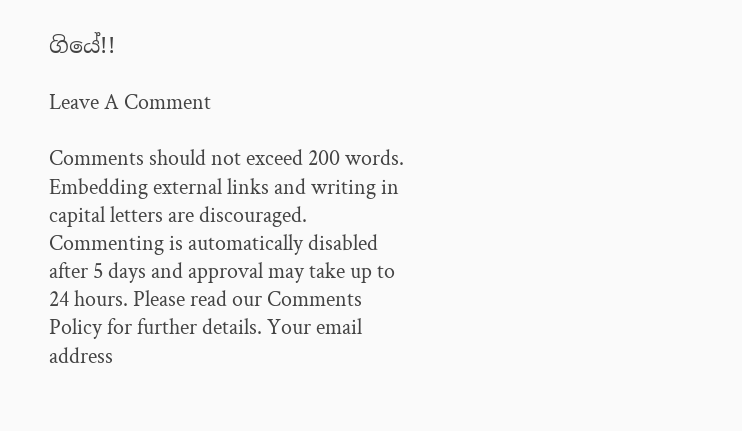ගියේ!!

Leave A Comment

Comments should not exceed 200 words. Embedding external links and writing in capital letters are discouraged. Commenting is automatically disabled after 5 days and approval may take up to 24 hours. Please read our Comments Policy for further details. Your email address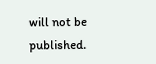will not be published.